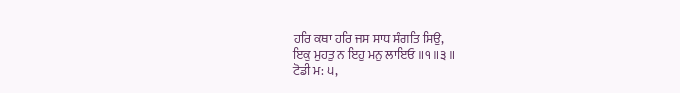ਹਰਿ ਕਥਾ ਹਰਿ ਜਸ ਸਾਧ ਸੰਗਤਿ ਸਿਉ,
ਇਕੁ ਮੁਹਤੁ ਨ ਇਹੁ ਮਨੁ ਲਾਇਓ ॥੧॥੩॥
ਟੋਡੀ ਮ: ੫,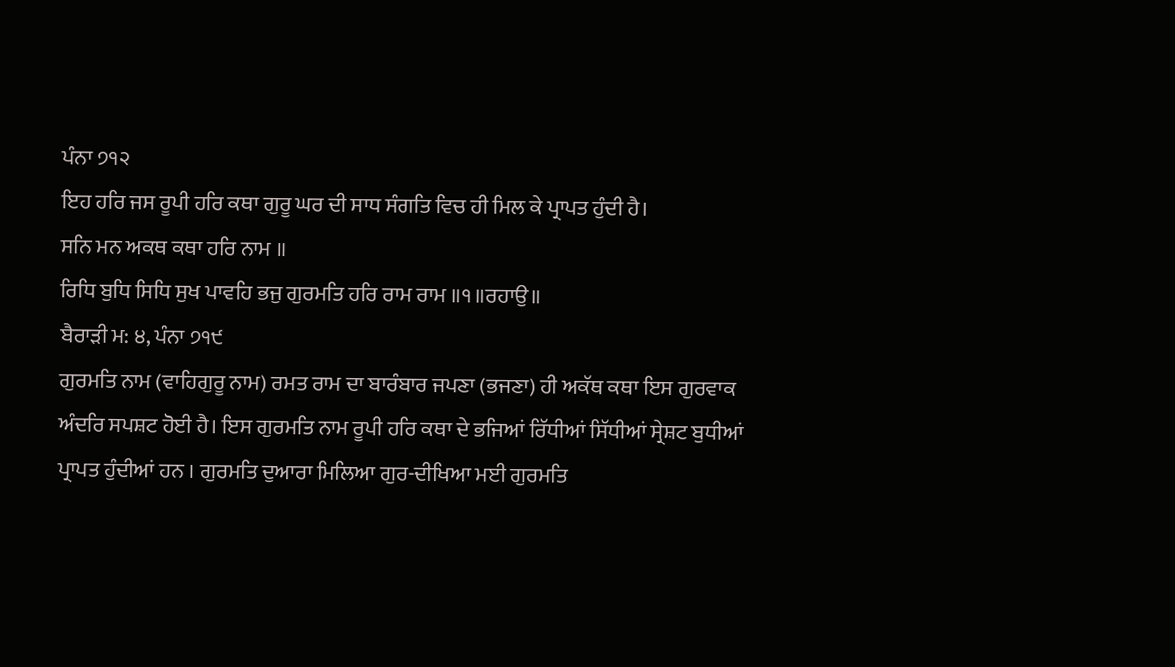ਪੰਨਾ ੭੧੨
ਇਹ ਹਰਿ ਜਸ ਰੂਪੀ ਹਰਿ ਕਥਾ ਗੁਰੂ ਘਰ ਦੀ ਸਾਧ ਸੰਗਤਿ ਵਿਚ ਹੀ ਮਿਲ ਕੇ ਪ੍ਰਾਪਤ ਹੁੰਦੀ ਹੈ।
ਸਨਿ ਮਨ ਅਕਥ ਕਥਾ ਹਰਿ ਨਾਮ ॥
ਰਿਧਿ ਬੁਧਿ ਸਿਧਿ ਸੁਖ ਪਾਵਹਿ ਭਜੁ ਗੁਰਮਤਿ ਹਰਿ ਰਾਮ ਰਾਮ ॥੧॥ਰਹਾਉ॥
ਬੈਰਾੜੀ ਮ: ੪, ਪੰਨਾ ੭੧੯
ਗੁਰਮਤਿ ਨਾਮ (ਵਾਹਿਗੁਰੂ ਨਾਮ) ਰਮਤ ਰਾਮ ਦਾ ਬਾਰੰਬਾਰ ਜਪਣਾ (ਭਜਣਾ) ਹੀ ਅਕੱਥ ਕਥਾ ਇਸ ਗੁਰਵਾਕ ਅੰਦਰਿ ਸਪਸ਼ਟ ਹੋਈ ਹੈ। ਇਸ ਗੁਰਮਤਿ ਨਾਮ ਰੂਪੀ ਹਰਿ ਕਥਾ ਦੇ ਭਜਿਆਂ ਰਿੱਧੀਆਂ ਸਿੱਧੀਆਂ ਸ੍ਰੇਸ਼ਟ ਬੁਧੀਆਂ ਪ੍ਰਾਪਤ ਹੁੰਦੀਆਂ ਹਨ । ਗੁਰਮਤਿ ਦੁਆਰਾ ਮਿਲਿਆ ਗੁਰ-ਦੀਖਿਆ ਮਈ ਗੁਰਮਤਿ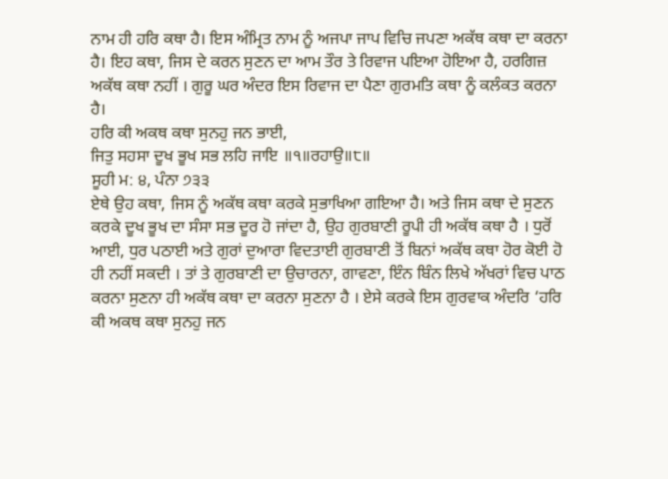ਨਾਮ ਹੀ ਹਰਿ ਕਥਾ ਹੈ। ਇਸ ਅੰਮ੍ਰਿਤ ਨਾਮ ਨੂੰ ਅਜਪਾ ਜਾਪ ਵਿਚਿ ਜਪਣਾ ਅਕੱਥ ਕਥਾ ਦਾ ਕਰਨਾ ਹੈ। ਇਹ ਕਥਾ, ਜਿਸ ਦੇ ਕਰਨ ਸੁਣਨ ਦਾ ਆਮ ਤੌਰ ਤੇ ਰਿਵਾਜ ਪਇਆ ਹੋਇਆ ਹੈ, ਹਰਗਿਜ਼ ਅਕੱਥ ਕਥਾ ਨਹੀਂ । ਗੁਰੂ ਘਰ ਅੰਦਰ ਇਸ ਰਿਵਾਜ ਦਾ ਪੈਣਾ ਗੁਰਮਤਿ ਕਥਾ ਨੂੰ ਕਲੰਕਤ ਕਰਨਾ ਹੈ।
ਹਰਿ ਕੀ ਅਕਥ ਕਥਾ ਸੁਨਹੁ ਜਨ ਭਾਈ,
ਜਿਤੁ ਸਹਸਾ ਦੂਖ ਭੂਖ ਸਭ ਲਹਿ ਜਾਇ ॥੧॥ਰਹਾਉ॥੮॥
ਸੂਹੀ ਮ: ੪, ਪੰਨਾ ੭੩੩
ਏਥੇ ਉਹ ਕਥਾ, ਜਿਸ ਨੂੰ ਅਕੱਥ ਕਥਾ ਕਰਕੇ ਸੁਭਾਖਿਆ ਗਇਆ ਹੈ। ਅਤੇ ਜਿਸ ਕਥਾ ਦੇ ਸੁਣਨ ਕਰਕੇ ਦੂਖ ਭੂਖ ਦਾ ਸੰਸਾ ਸਭ ਦੂਰ ਹੋ ਜਾਂਦਾ ਹੈ, ਉਹ ਗੁਰਬਾਣੀ ਰੂਪੀ ਹੀ ਅਕੱਥ ਕਥਾ ਹੈ । ਧੁਰੋਂ ਆਈ, ਧੁਰ ਪਠਾਈ ਅਤੇ ਗੁਰਾਂ ਦੁਆਰਾ ਵਿਦਤਾਈ ਗੁਰਬਾਣੀ ਤੋਂ ਬਿਨਾਂ ਅਕੱਥ ਕਥਾ ਹੋਰ ਕੋਈ ਹੋ ਹੀ ਨਹੀਂ ਸਕਦੀ । ਤਾਂ ਤੇ ਗੁਰਬਾਣੀ ਦਾ ਉਚਾਰਨਾ, ਗਾਵਣਾ, ਇੰਨ ਬਿੰਨ ਲਿਖੇ ਅੱਖਰਾਂ ਵਿਚ ਪਾਠ ਕਰਨਾ ਸੁਣਨਾ ਹੀ ਅਕੱਥ ਕਥਾ ਦਾ ਕਰਨਾ ਸੁਣਨਾ ਹੈ । ਏਸੇ ਕਰਕੇ ਇਸ ਗੁਰਵਾਕ ਅੰਦਰਿ ‘ਹਰਿ ਕੀ ਅਕਥ ਕਥਾ ਸੁਨਹੁ ਜਨ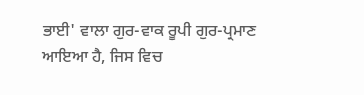ਭਾਈ' ਵਾਲਾ ਗੁਰ-ਵਾਕ ਰੂਪੀ ਗੁਰ-ਪ੍ਰਮਾਣ ਆਇਆ ਹੈ, ਜਿਸ ਵਿਚ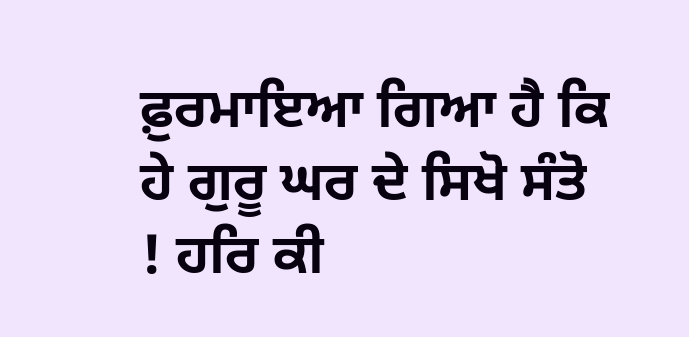ਫ਼ੁਰਮਾਇਆ ਗਿਆ ਹੈ ਕਿ ਹੇ ਗੁਰੂ ਘਰ ਦੇ ਸਿਖੋ ਸੰਤੋ ! ਹਰਿ ਕੀ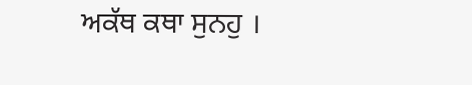ਅਕੱਥ ਕਥਾ ਸੁਨਹੁ ।